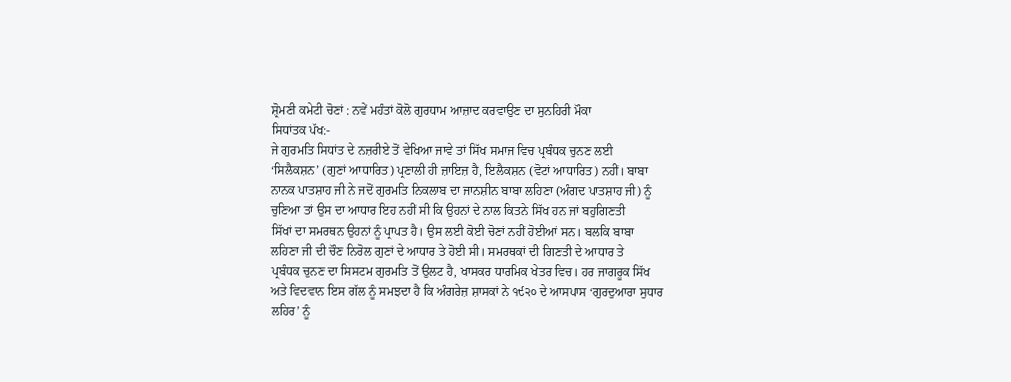ਸ਼੍ਰੋਮਣੀ ਕਮੇਟੀ ਚੋਣਾਂ : ਨਵੇਂ ਮਹੰਤਾਂ ਕੋਲੋ ਗੁਰਧਾਮ ਆਜ਼ਾਦ ਕਰਵਾਉਣ ਦਾ ਸੁਨਹਿਰੀ ਮੌਕਾ
ਸਿਧਾਂਤਕ ਪੱਖ:-
ਜੇ ਗੁਰਮਤਿ ਸਿਧਾਂਤ ਦੇ ਨਜ਼ਰੀਏ ਤੋਂ ਵੇਖਿਆ ਜਾਵੇ ਤਾਂ ਸਿੱਖ ਸਮਾਜ ਵਿਚ ਪ੍ਰਬੰਧਕ ਚੁਨਣ ਲਈ
‘ਸਿਲੈਕਸ਼ਨ’ (ਗੁਣਾਂ ਆਧਾਰਿਤ) ਪ੍ਰਣਾਲੀ ਹੀ ਜ਼ਾਇਜ਼ ਹੈ, ਇਲੈਕਸ਼ਨ (ਵੋਟਾਂ ਆਧਾਰਿਤ) ਨਹੀਂ। ਬਾਬਾ
ਨਾਨਕ ਪਾਤਸ਼ਾਹ ਜੀ ਨੇ ਜਦੋਂ ਗੁਰਮਤਿ ਨਿਕਲਾਬ ਦਾ ਜਾਨਸ਼ੀਨ ਬਾਬਾ ਲਹਿਣਾ (ਅੰਗਦ ਪਾਤਸ਼ਾਹ ਜੀ) ਨੂੰ
ਚੁਣਿਆ ਤਾਂ ਉਸ ਦਾ ਆਧਾਰ ਇਹ ਨਹੀਂ ਸੀ ਕਿ ਉਹਨਾਂ ਦੇ ਨਾਲ ਕਿਤਨੇ ਸਿੱਖ ਹਨ ਜਾਂ ਬਹੁਗਿਣਤੀ
ਸਿੱਖਾਂ ਦਾ ਸਮਰਥਨ ਉਹਨਾਂ ਨੂੰ ਪ੍ਰਾਪਤ ਹੈ। ਉਸ ਲਈ ਕੋਈ ਚੋਣਾਂ ਨਹੀਂ ਹੋਈਆਂ ਸਨ। ਬਲਕਿ ਬਾਬਾ
ਲਹਿਣਾ ਜੀ ਦੀ ਚੌਣ ਨਿਰੋਲ ਗੁਣਾਂ ਦੇ ਆਧਾਰ ਤੇ ਹੋਈ ਸੀ। ਸਮਰਥਕਾਂ ਦੀ ਗਿਣਤੀ ਦੇ ਆਧਾਰ ਤੇ
ਪ੍ਰਬੰਧਕ ਚੁਨਣ ਦਾ ਸਿਸਟਮ ਗੁਰਮਤਿ ਤੋਂ ਉਲਟ ਹੈ, ਖਾਸਕਰ ਧਾਰਮਿਕ ਖੇਤਰ ਵਿਚ। ਹਰ ਜਾਗਰੂਕ ਸਿੱਖ
ਅਤੇ ਵਿਦਵਾਨ ਇਸ ਗੱਲ ਨੂੰ ਸਮਝਦਾ ਹੈ ਕਿ ਅੰਗਰੇਜ਼ ਸ਼ਾਸਕਾਂ ਨੇ ੧੯੨੦ ਦੇ ਆਸਪਾਸ ‘ਗੁਰਦੁਆਰਾ ਸੁਧਾਰ
ਲਹਿਰ’ ਨੂੰ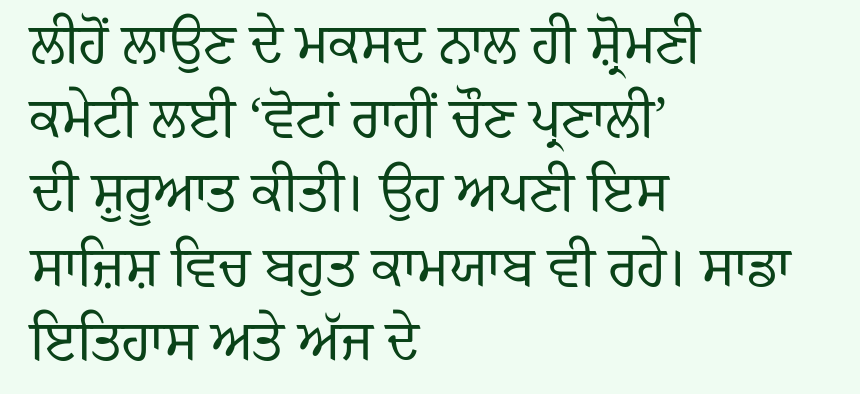ਲੀਹੋਂ ਲਾਉਣ ਦੇ ਮਕਸਦ ਨਾਲ ਹੀ ਸ਼੍ਰੋਮਣੀ ਕਮੇਟੀ ਲਈ ‘ਵੋਟਾਂ ਰਾਹੀਂ ਚੌਣ ਪ੍ਰਣਾਲੀ’
ਦੀ ਸ਼ੁਰੂਆਤ ਕੀਤੀ। ਉਹ ਅਪਣੀ ਇਸ ਸਾਜ਼ਿਸ਼ ਵਿਚ ਬਹੁਤ ਕਾਮਯਾਬ ਵੀ ਰਹੇ। ਸਾਡਾ ਇਤਿਹਾਸ ਅਤੇ ਅੱਜ ਦੇ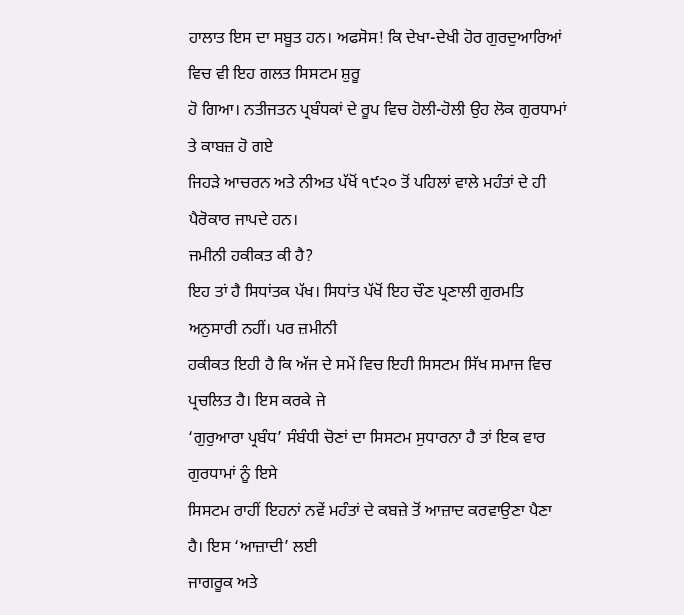ਹਾਲਾਤ ਇਸ ਦਾ ਸਬੂਤ ਹਨ। ਅਫਸੋਸ! ਕਿ ਦੇਖਾ-ਦੇਖੀ ਹੋਰ ਗੁਰਦੁਆਰਿਆਂ ਵਿਚ ਵੀ ਇਹ ਗਲਤ ਸਿਸਟਮ ਸ਼ੁਰੂ
ਹੋ ਗਿਆ। ਨਤੀਜਤਨ ਪ੍ਰਬੰਧਕਾਂ ਦੇ ਰੂਪ ਵਿਚ ਹੋਲੀ-ਹੋਲੀ ਉਹ ਲੋਕ ਗੁਰਧਾਮਾਂ ਤੇ ਕਾਬਜ਼ ਹੋ ਗਏ
ਜਿਹੜੇ ਆਚਰਨ ਅਤੇ ਨੀਅਤ ਪੱਖੋਂ ੧੯੨੦ ਤੋਂ ਪਹਿਲਾਂ ਵਾਲੇ ਮਹੰਤਾਂ ਦੇ ਹੀ ਪੈਰੋਕਾਰ ਜਾਪਦੇ ਹਨ।
ਜਮੀਨੀ ਹਕੀਕਤ ਕੀ ਹੈ?
ਇਹ ਤਾਂ ਹੈ ਸਿਧਾਂਤਕ ਪੱਖ। ਸਿਧਾਂਤ ਪੱਖੋਂ ਇਹ ਚੌਣ ਪ੍ਰਣਾਲੀ ਗੁਰਮਤਿ ਅਨੁਸਾਰੀ ਨਹੀਂ। ਪਰ ਜ਼ਮੀਨੀ
ਹਕੀਕਤ ਇਹੀ ਹੈ ਕਿ ਅੱਜ ਦੇ ਸਮੇਂ ਵਿਚ ਇਹੀ ਸਿਸਟਮ ਸਿੱਖ ਸਮਾਜ ਵਿਚ ਪ੍ਰਚਲਿਤ ਹੈ। ਇਸ ਕਰਕੇ ਜੇ
‘ਗੁਰੁਆਰਾ ਪ੍ਰਬੰਧ’ ਸੰਬੰਧੀ ਚੋਣਾਂ ਦਾ ਸਿਸਟਮ ਸੁਧਾਰਨਾ ਹੈ ਤਾਂ ਇਕ ਵਾਰ ਗੁਰਧਾਮਾਂ ਨੂੰ ਇਸੇ
ਸਿਸਟਮ ਰਾਹੀਂ ਇਹਨਾਂ ਨਵੇਂ ਮਹੰਤਾਂ ਦੇ ਕਬਜ਼ੇ ਤੋਂ ਆਜ਼ਾਦ ਕਰਵਾਉਣਾ ਪੈਣਾ ਹੈ। ਇਸ ‘ਆਜ਼ਾਦੀ’ ਲਈ
ਜਾਗਰੂਕ ਅਤੇ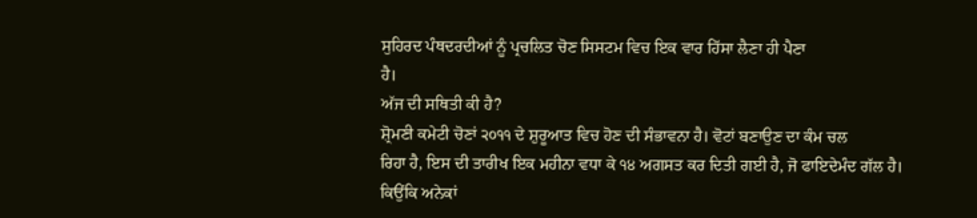ਸੁਹਿਰਦ ਪੰਥਦਰਦੀਆਂ ਨੂੰ ਪ੍ਰਚਲਿਤ ਚੋਣ ਸਿਸਟਮ ਵਿਚ ਇਕ ਵਾਰ ਹਿੱਸਾ ਲੈਣਾ ਹੀ ਪੈਣਾ
ਹੈ।
ਅੱਜ ਦੀ ਸਥਿਤੀ ਕੀ ਹੈ?
ਸ਼੍ਰੋਮਣੀ ਕਮੇਟੀ ਚੋਣਾਂ ੨੦੧੧ ਦੇ ਸ਼ੁਰੂਆਤ ਵਿਚ ਹੋਣ ਦੀ ਸੰਭਾਵਨਾ ਹੈ। ਵੋਟਾਂ ਬਣਾਉਣ ਦਾ ਕੰਮ ਚਲ
ਰਿਹਾ ਹੈ, ਇਸ ਦੀ ਤਾਰੀਖ ਇਕ ਮਹੀਨਾ ਵਧਾ ਕੇ ੧੪ ਅਗਸਤ ਕਰ ਦਿਤੀ ਗਈ ਹੈ, ਜੋ ਫਾਇਦੇਮੰਦ ਗੱਲ ਹੈ।
ਕਿਉਂਕਿ ਅਨੇਕਾਂ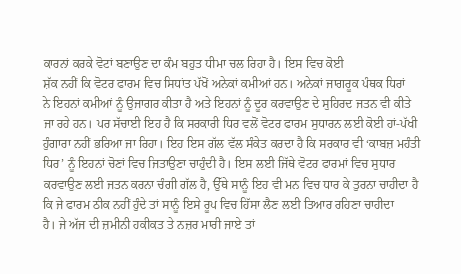ਕਾਰਨਾਂ ਕਰਕੇ ਵੋਟਾਂ ਬਣਾਉਣ ਦਾ ਕੰਮ ਬਹੁਤ ਧੀਮਾ ਚਲ ਰਿਹਾ ਹੈ। ਇਸ ਵਿਚ ਕੋਈ
ਸ਼ੱਕ ਨਹੀਂ ਕਿ ਵੋਟਰ ਫਾਰਮ ਵਿਚ ਸਿਧਾਂਤ ਪੱਖੋਂ ਅਨੇਕਾਂ ਕਮੀਆਂ ਹਨ। ਅਨੇਕਾਂ ਜਾਗਰੂਕ ਪੰਥਕ ਧਿਰਾਂ
ਨੇ ਇਹਨਾਂ ਕਮੀਆਂ ਨੂੰ ਉਜਾਗਰ ਕੀਤਾ ਹੈ ਅਤੇ ਇਹਨਾਂ ਨੂੰ ਦੂਰ ਕਰਵਾਉਣ ਦੇ ਸੁਹਿਰਦ ਜਤਨ ਵੀ ਕੀਤੇ
ਜਾ ਰਹੇ ਹਨ। ਪਰ ਸੱਚਾਈ ਇਹ ਹੈ ਕਿ ਸਰਕਾਰੀ ਧਿਰ ਵਲੋਂ ਵੋਟਰ ਫਾਰਮ ਸੁਧਾਰਨ ਲਈ ਕੋਈ ਹਾਂ-ਪੱਖੀ
ਹੁੰਗਾਰਾ ਨਹੀਂ ਭਰਿਆ ਜਾ ਰਿਹਾ। ਇਹ ਇਸ ਗੱਲ ਵੱਲ ਸੰਕੇਤ ਕਰਦਾ ਹੈ ਕਿ ਸਰਕਾਰ ਵੀ ‘ਕਾਬਜ਼ ਮਹੰਤੀ
ਧਿਰ’ ਨੂੰ ਇਹਨਾਂ ਚੋਣਾਂ ਵਿਚ ਜਿਤਾਉਣਾ ਚਾਹੁੰਦੀ ਹੈ। ਇਸ ਲਈ ਜਿੱਥੇ ਵੋਟਰ ਫਾਰਮਾਂ ਵਿਚ ਸੁਧਾਰ
ਕਰਵਾਉਣ ਲਈ ਜਤਨ ਕਰਨਾ ਚੰਗੀ ਗੱਲ ਹੈ, ਉੱਥੇ ਸਾਨੂੰ ਇਹ ਵੀ ਮਨ ਵਿਚ ਧਾਰ ਕੇ ਤੁਰਨਾ ਚਾਹੀਦਾ ਹੈ
ਕਿ ਜੇ ਫਾਰਮ ਠੀਕ ਨਹੀਂ ਹੁੰਦੇ ਤਾਂ ਸਾਨੂੰ ਇਸੇ ਰੂਪ ਵਿਚ ਹਿੱਸਾ ਲੈਣ ਲਈ ਤਿਆਰ ਰਹਿਣਾ ਚਾਹੀਦਾ
ਹੈ। ਜੇ ਅੱਜ ਦੀ ਜ਼ਮੀਨੀ ਹਕੀਕਤ ਤੇ ਨਜ਼ਰ ਮਾਰੀ ਜਾਏ ਤਾਂ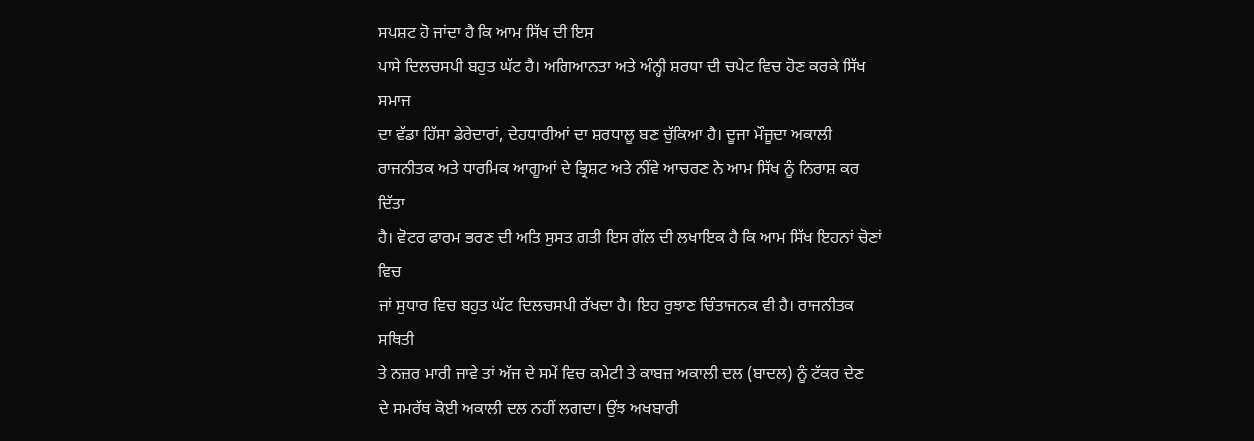ਸਪਸ਼ਟ ਹੋ ਜਾਂਦਾ ਹੈ ਕਿ ਆਮ ਸਿੱਖ ਦੀ ਇਸ
ਪਾਸੇ ਦਿਲਚਸਪੀ ਬਹੁਤ ਘੱਟ ਹੈ। ਅਗਿਆਨਤਾ ਅਤੇ ਅੰਨ੍ਹੀ ਸ਼ਰਧਾ ਦੀ ਚਪੇਟ ਵਿਚ ਹੋਣ ਕਰਕੇ ਸਿੱਖ ਸਮਾਜ
ਦਾ ਵੱਡਾ ਹਿੱਸਾ ਡੇਰੇਦਾਰਾਂ, ਦੇਹਧਾਰੀਆਂ ਦਾ ਸ਼ਰਧਾਲੂ ਬਣ ਚੁੱਕਿਆ ਹੈ। ਦੂਜਾ ਮੌਜੂਦਾ ਅਕਾਲੀ
ਰਾਜਨੀਤਕ ਅਤੇ ਧਾਰਮਿਕ ਆਗੂਆਂ ਦੇ ਭ੍ਰਿਸ਼ਟ ਅਤੇ ਨੀਂਵੇ ਆਚਰਣ ਨੇ ਆਮ ਸਿੱਖ ਨੂੰ ਨਿਰਾਸ਼ ਕਰ ਦਿੱਤਾ
ਹੈ। ਵੋਟਰ ਫਾਰਮ ਭਰਣ ਦੀ ਅਤਿ ਸੁਸਤ ਗਤੀ ਇਸ ਗੱਲ ਦੀ ਲਖਾਇਕ ਹੈ ਕਿ ਆਮ ਸਿੱਖ ਇਹਨਾਂ ਚੋਣਾਂ ਵਿਚ
ਜਾਂ ਸੁਧਾਰ ਵਿਚ ਬਹੁਤ ਘੱਟ ਦਿਲਚਸਪੀ ਰੱਖਦਾ ਹੈ। ਇਹ ਰੁਝਾਣ ਚਿੰਤਾਜਨਕ ਵੀ ਹੈ। ਰਾਜਨੀਤਕ ਸਥਿਤੀ
ਤੇ ਨਜ਼ਰ ਮਾਰੀ ਜਾਵੇ ਤਾਂ ਅੱਜ ਦੇ ਸਮੇਂ ਵਿਚ ਕਮੇਟੀ ਤੇ ਕਾਬਜ਼ ਅਕਾਲੀ ਦਲ (ਬਾਦਲ) ਨੂੰ ਟੱਕਰ ਦੇਣ
ਦੇ ਸਮਰੱਥ ਕੋਈ ਅਕਾਲੀ ਦਲ ਨਹੀਂ ਲਗਦਾ। ਉਂਝ ਅਖਬਾਰੀ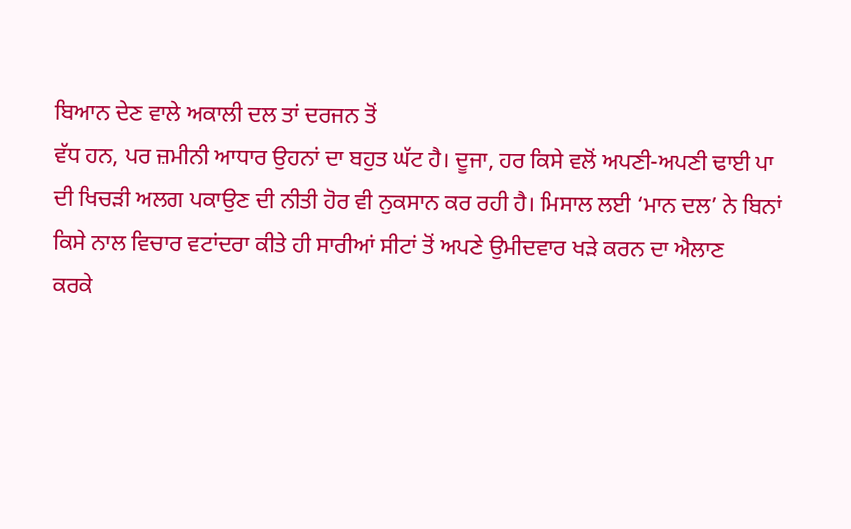ਬਿਆਨ ਦੇਣ ਵਾਲੇ ਅਕਾਲੀ ਦਲ ਤਾਂ ਦਰਜਨ ਤੋਂ
ਵੱਧ ਹਨ, ਪਰ ਜ਼ਮੀਨੀ ਆਧਾਰ ਉਹਨਾਂ ਦਾ ਬਹੁਤ ਘੱਟ ਹੈ। ਦੂਜਾ, ਹਰ ਕਿਸੇ ਵਲੋਂ ਅਪਣੀ-ਅਪਣੀ ਢਾਈ ਪਾ
ਦੀ ਖਿਚੜੀ ਅਲਗ ਪਕਾਉਣ ਦੀ ਨੀਤੀ ਹੋਰ ਵੀ ਨੁਕਸਾਨ ਕਰ ਰਹੀ ਹੈ। ਮਿਸਾਲ ਲਈ ‘ਮਾਨ ਦਲ’ ਨੇ ਬਿਨਾਂ
ਕਿਸੇ ਨਾਲ ਵਿਚਾਰ ਵਟਾਂਦਰਾ ਕੀਤੇ ਹੀ ਸਾਰੀਆਂ ਸੀਟਾਂ ਤੋਂ ਅਪਣੇ ਉਮੀਦਵਾਰ ਖੜੇ ਕਰਨ ਦਾ ਐਲਾਣ
ਕਰਕੇ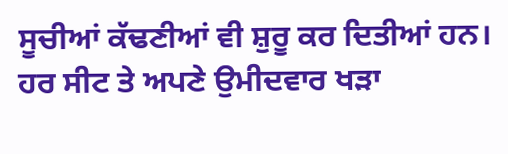ਸੂਚੀਆਂ ਕੱਢਣੀਆਂ ਵੀ ਸ਼ੁਰੂ ਕਰ ਦਿਤੀਆਂ ਹਨ। ਹਰ ਸੀਟ ਤੇ ਅਪਣੇ ਉਮੀਦਵਾਰ ਖੜਾ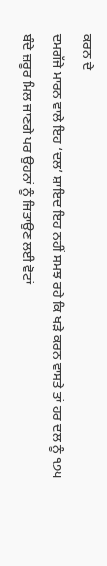ਕਰਨ ਦੇ
ਦਮਗੱਜੇ ਮਾਰਨ ਵਾਲੇ ਇਹ ‘ਦਲ’ ਸ਼ਾਇਦ ਇਹ ਨਹੀਂ ਸਮਝ ਰਹੇ ਕਿ ਖੜੇ ਕਰਨ ਵਾਸਤੇ ਤਾਂ ਹਰ ਦਲ ਨੂੰ ੧੭੫
ਬੰਦੇ ਜ਼ਰੂਰ ਮਿਲ ਜਾਣਗੇ ਪਰ ਉਹਨਾਂ ਨੂੰ ਜਿਤਾਉਣ ਲਈ ਵੋਟਾਂ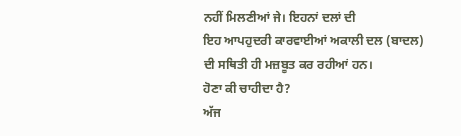ਨਹੀਂ ਮਿਲਣੀਆਂ ਜੇ। ਇਹਨਾਂ ਦਲਾਂ ਦੀ
ਇਹ ਆਪਹੁਦਰੀ ਕਾਰਵਾਈਆਂ ਅਕਾਲੀ ਦਲ (ਬਾਦਲ) ਦੀ ਸਥਿਤੀ ਹੀ ਮਜ਼ਬੂਤ ਕਰ ਰਹੀਆਂ ਹਨ।
ਹੋਣਾ ਕੀ ਚਾਹੀਦਾ ਹੈ?
ਅੱਜ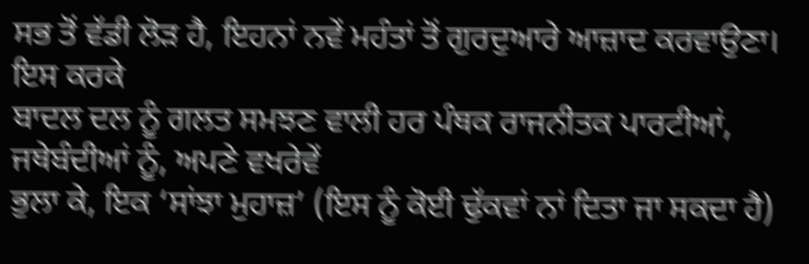ਸਭ ਤੋਂ ਵੱਡੀ ਲੋੜ ਹੈ, ਇਹਨਾਂ ਨਵੇਂ ਮਹੰਤਾਂ ਤੋਂ ਗੁਰਦੁਆਰੇ ਆਜ਼ਾਦ ਕਰਵਾਉਣਾ। ਇਸ ਕਰਕੇ
ਬਾਦਲ ਦਲ ਨੂੰ ਗਲਤ ਸਮਝਣ ਵਾਲੀ ਹਰ ਪੰਥਕ ਰਾਜਨੀਤਕ ਪਾਰਟੀਆਂ, ਜਥੇਬੰਦੀਆਂ ਨੂੰ, ਅਪਣੇ ਵਖਰੇਵੇਂ
ਭੁਲਾ ਕੇ, ਇਕ ‘ਸਾਂਝਾ ਮੁਹਾਜ਼’ (ਇਸ ਨੂੰ ਕੋਈ ਢੁੱਕਵਾਂ ਨਾਂ ਦਿਤਾ ਜਾ ਸਕਦਾ ਹੈ)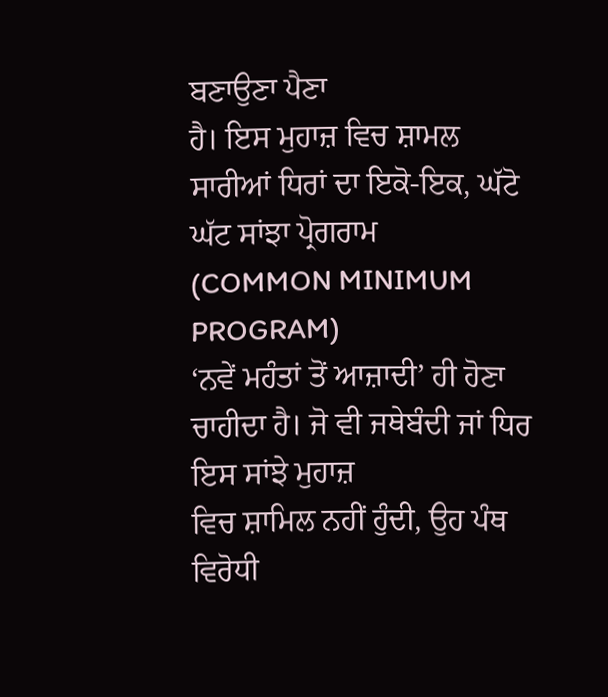ਬਣਾਉਣਾ ਪੈਣਾ
ਹੈ। ਇਸ ਮੁਹਾਜ਼ ਵਿਚ ਸ਼ਾਮਲ ਸਾਰੀਆਂ ਧਿਰਾਂ ਦਾ ਇਕੋ-ਇਕ, ਘੱਟੋ ਘੱਟ ਸਾਂਝਾ ਪ੍ਰੋਗਰਾਮ
(COMMON MINIMUM PROGRAM)
‘ਨਵੇਂ ਮਹੰਤਾਂ ਤੋਂ ਆਜ਼ਾਦੀ’ ਹੀ ਹੋਣਾ ਚਾਹੀਦਾ ਹੈ। ਜੋ ਵੀ ਜਥੇਬੰਦੀ ਜਾਂ ਧਿਰ ਇਸ ਸਾਂਝੇ ਮੁਹਾਜ਼
ਵਿਚ ਸ਼ਾਮਿਲ ਨਹੀਂ ਹੁੰਦੀ, ਉਹ ਪੰਥ ਵਿਰੋਧੀ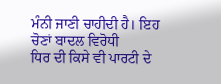ਮੰਨੀ ਜਾਣੀ ਚਾਹੀਦੀ ਹੈ। ਇਹ ਚੋਣਾਂ ਬਾਦਲ ਵਿਰੋਧੀ
ਧਿਰ ਦੀ ਕਿਸੇ ਵੀ ਪਾਰਟੀ ਦੇ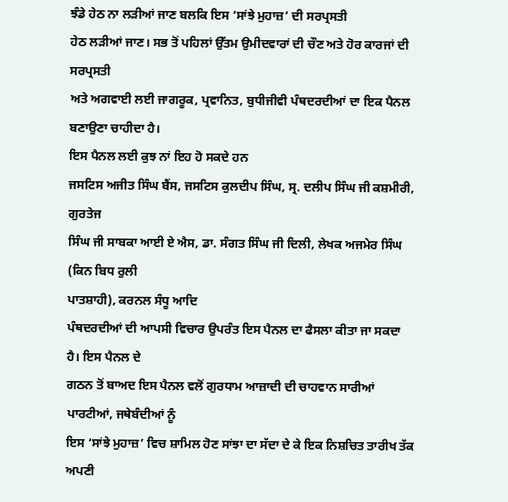ਝੰਡੇ ਹੇਠ ਨਾ ਲੜੀਆਂ ਜਾਣ ਬਲਕਿ ਇਸ ‘ਸਾਂਝੇ ਮੁਹਾਜ਼’ ਦੀ ਸਰਪ੍ਰਸਤੀ
ਹੇਠ ਲੜੀਆਂ ਜਾਣ। ਸਭ ਤੋਂ ਪਹਿਲਾਂ ਉੱਤਮ ਉਮੀਦਵਾਰਾਂ ਦੀ ਚੌਣ ਅਤੇ ਹੋਰ ਕਾਰਜਾਂ ਦੀ ਸਰਪ੍ਰਸਤੀ
ਅਤੇ ਅਗਵਾਈ ਲਈ ਜਾਗਰੂਕ, ਪ੍ਰਵਾਨਿਤ, ਬੁਧੀਜੀਵੀ ਪੰਥਦਰਦੀਆਂ ਦਾ ਇਕ ਪੈਨਲ ਬਣਾਉਣਾ ਚਾਹੀਦਾ ਹੈ।
ਇਸ ਪੈਨਲ ਲਈ ਕੁਝ ਨਾਂ ਇਹ ਹੋ ਸਕਦੇ ਹਨ
ਜਸਟਿਸ ਅਜੀਤ ਸਿੰਘ ਬੈਂਸ, ਜਸਟਿਸ ਕੁਲਦੀਪ ਸਿੰਘ, ਸ੍ਰ. ਦਲੀਪ ਸਿੰਘ ਜੀ ਕਸ਼ਮੀਰੀ, ਗੁਰਤੇਜ
ਸਿੰਘ ਜੀ ਸਾਬਕਾ ਆਈ ਏ ਐਸ, ਡਾ. ਸੰਗਤ ਸਿੰਘ ਜੀ ਦਿਲੀ, ਲੇਖਕ ਅਜਮੇਰ ਸਿੰਘ (ਕਿਨ ਬਿਧ ਰੁਲੀ
ਪਾਤਸ਼ਾਹੀ), ਕਰਨਲ ਸੰਧੂ ਆਦਿ
ਪੰਥਦਰਦੀਆਂ ਦੀ ਆਪਸੀ ਵਿਚਾਰ ਉਪਰੰਤ ਇਸ ਪੈਨਲ ਦਾ ਫੈਸਲਾ ਕੀਤਾ ਜਾ ਸਕਦਾ ਹੈ। ਇਸ ਪੈਨਲ ਦੇ
ਗਠਨ ਤੋਂ ਬਾਅਦ ਇਸ ਪੈਨਲ ਵਲੋਂ ਗੁਰਧਾਮ ਆਜ਼ਾਦੀ ਦੀ ਚਾਹਵਾਨ ਸਾਰੀਆਂ ਪਾਰਟੀਆਂ, ਜਥੇਬੰਦੀਆਂ ਨੂੰ
ਇਸ ‘ਸਾਂਝੇ ਮੁਹਾਜ਼’ ਵਿਚ ਸ਼ਾਮਿਲ ਹੋਣ ਸਾਂਝਾ ਦਾ ਸੱਦਾ ਦੇ ਕੇ ਇਕ ਨਿਸ਼ਚਿਤ ਤਾਰੀਖ ਤੱਕ ਅਪਣੀ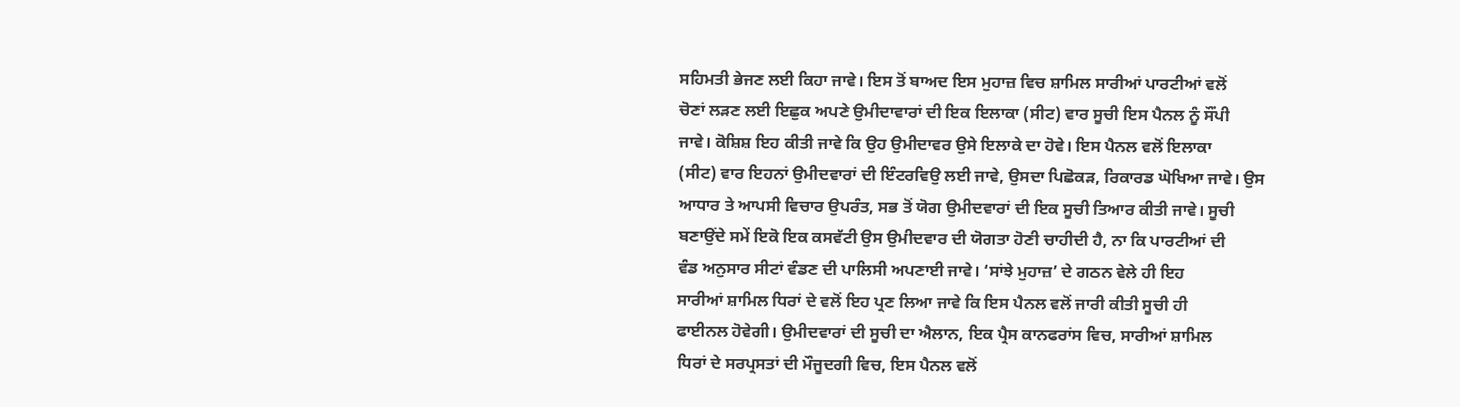ਸਹਿਮਤੀ ਭੇਜਣ ਲਈ ਕਿਹਾ ਜਾਵੇ। ਇਸ ਤੋਂ ਬਾਅਦ ਇਸ ਮੁਹਾਜ਼ ਵਿਚ ਸ਼ਾਮਿਲ ਸਾਰੀਆਂ ਪਾਰਟੀਆਂ ਵਲੋਂ
ਚੋਣਾਂ ਲੜਣ ਲਈ ਇਛੁਕ ਅਪਣੇ ਉਮੀਦਾਵਾਰਾਂ ਦੀ ਇਕ ਇਲਾਕਾ (ਸੀਟ) ਵਾਰ ਸੂਚੀ ਇਸ ਪੈਨਲ ਨੂੰ ਸੌਂਪੀ
ਜਾਵੇ। ਕੋਸ਼ਿਸ਼ ਇਹ ਕੀਤੀ ਜਾਵੇ ਕਿ ਉਹ ਉਮੀਦਾਵਰ ਉਸੇ ਇਲਾਕੇ ਦਾ ਹੋਵੇ। ਇਸ ਪੈਨਲ ਵਲੋਂ ਇਲਾਕਾ
(ਸੀਟ) ਵਾਰ ਇਹਨਾਂ ਉਮੀਦਵਾਰਾਂ ਦੀ ਇੰਟਰਵਿਉ ਲਈ ਜਾਵੇ, ਉਸਦਾ ਪਿਛੋਕੜ, ਰਿਕਾਰਡ ਘੋਖਿਆ ਜਾਵੇ। ਉਸ
ਆਧਾਰ ਤੇ ਆਪਸੀ ਵਿਚਾਰ ਉਪਰੰਤ, ਸਭ ਤੋਂ ਯੋਗ ਉਮੀਦਵਾਰਾਂ ਦੀ ਇਕ ਸੂਚੀ ਤਿਆਰ ਕੀਤੀ ਜਾਵੇ। ਸੂਚੀ
ਬਣਾਉਂਦੇ ਸਮੇਂ ਇਕੋ ਇਕ ਕਸਵੱਟੀ ਉਸ ਉਮੀਦਵਾਰ ਦੀ ਯੋਗਤਾ ਹੋਣੀ ਚਾਹੀਦੀ ਹੈ, ਨਾ ਕਿ ਪਾਰਟੀਆਂ ਦੀ
ਵੰਡ ਅਨੁਸਾਰ ਸੀਟਾਂ ਵੰਡਣ ਦੀ ਪਾਲਿਸੀ ਅਪਣਾਈ ਜਾਵੇ। ‘ਸਾਂਝੇ ਮੁਹਾਜ਼’ ਦੇ ਗਠਨ ਵੇਲੇ ਹੀ ਇਹ
ਸਾਰੀਆਂ ਸ਼ਾਮਿਲ ਧਿਰਾਂ ਦੇ ਵਲੋਂ ਇਹ ਪ੍ਰਣ ਲਿਆ ਜਾਵੇ ਕਿ ਇਸ ਪੈਨਲ ਵਲੋਂ ਜਾਰੀ ਕੀਤੀ ਸੂਚੀ ਹੀ
ਫਾਈਨਲ ਹੋਵੇਗੀ। ਉਮੀਦਵਾਰਾਂ ਦੀ ਸੂਚੀ ਦਾ ਐਲਾਨ, ਇਕ ਪ੍ਰੈਸ ਕਾਨਫਰਾਂਸ ਵਿਚ, ਸਾਰੀਆਂ ਸ਼ਾਮਿਲ
ਧਿਰਾਂ ਦੇ ਸਰਪ੍ਰਸਤਾਂ ਦੀ ਮੌਜੂਦਗੀ ਵਿਚ, ਇਸ ਪੈਨਲ ਵਲੋਂ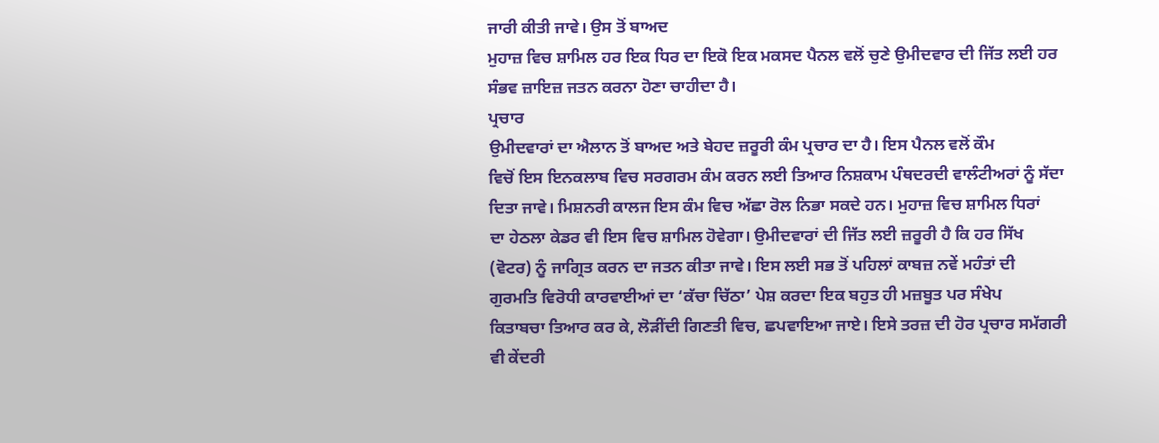ਜਾਰੀ ਕੀਤੀ ਜਾਵੇ। ਉਸ ਤੋਂ ਬਾਅਦ
ਮੁਹਾਜ਼ ਵਿਚ ਸ਼ਾਮਿਲ ਹਰ ਇਕ ਧਿਰ ਦਾ ਇਕੋ ਇਕ ਮਕਸਦ ਪੈਨਲ ਵਲੋਂ ਚੁਣੇ ਉਮੀਦਵਾਰ ਦੀ ਜਿੱਤ ਲਈ ਹਰ
ਸੰਭਵ ਜ਼ਾਇਜ਼ ਜਤਨ ਕਰਨਾ ਹੋਣਾ ਚਾਹੀਦਾ ਹੈ।
ਪ੍ਰਚਾਰ
ਉਮੀਦਵਾਰਾਂ ਦਾ ਐਲਾਨ ਤੋਂ ਬਾਅਦ ਅਤੇ ਬੇਹਦ ਜ਼ਰੂਰੀ ਕੰਮ ਪ੍ਰਚਾਰ ਦਾ ਹੈ। ਇਸ ਪੈਨਲ ਵਲੋਂ ਕੌਮ
ਵਿਚੋਂ ਇਸ ਇਨਕਲਾਬ ਵਿਚ ਸਰਗਰਮ ਕੰਮ ਕਰਨ ਲਈ ਤਿਆਰ ਨਿਸ਼ਕਾਮ ਪੰਥਦਰਦੀ ਵਾਲੰਟੀਅਰਾਂ ਨੂੰ ਸੱਦਾ
ਦਿਤਾ ਜਾਵੇ। ਮਿਸ਼ਨਰੀ ਕਾਲਜ ਇਸ ਕੰਮ ਵਿਚ ਅੱਛਾ ਰੋਲ ਨਿਭਾ ਸਕਦੇ ਹਨ। ਮੁਹਾਜ਼ ਵਿਚ ਸ਼ਾਮਿਲ ਧਿਰਾਂ
ਦਾ ਹੇਠਲਾ ਕੇਡਰ ਵੀ ਇਸ ਵਿਚ ਸ਼ਾਮਿਲ ਹੋਵੇਗਾ। ਉਮੀਦਵਾਰਾਂ ਦੀ ਜਿੱਤ ਲਈ ਜ਼ਰੂਰੀ ਹੈ ਕਿ ਹਰ ਸਿੱਖ
(ਵੋਟਰ) ਨੂੰ ਜਾਗ੍ਰਿਤ ਕਰਨ ਦਾ ਜਤਨ ਕੀਤਾ ਜਾਵੇ। ਇਸ ਲਈ ਸਭ ਤੋਂ ਪਹਿਲਾਂ ਕਾਬਜ਼ ਨਵੇਂ ਮਹੰਤਾਂ ਦੀ
ਗੁਰਮਤਿ ਵਿਰੋਧੀ ਕਾਰਵਾਈਆਂ ਦਾ ‘ਕੱਚਾ ਚਿੱਠਾ’ ਪੇਸ਼ ਕਰਦਾ ਇਕ ਬਹੁਤ ਹੀ ਮਜ਼ਬੂਤ ਪਰ ਸੰਖੇਪ
ਕਿਤਾਬਚਾ ਤਿਆਰ ਕਰ ਕੇ, ਲੋੜੀਂਦੀ ਗਿਣਤੀ ਵਿਚ, ਛਪਵਾਇਆ ਜਾਏ। ਇਸੇ ਤਰਜ਼ ਦੀ ਹੋਰ ਪ੍ਰਚਾਰ ਸਮੱਗਰੀ
ਵੀ ਕੇਂਦਰੀ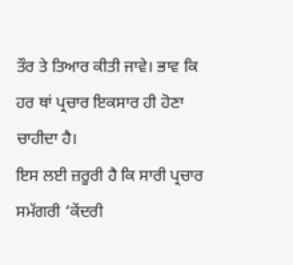ਤੌਰ ਤੇ ਤਿਆਰ ਕੀਤੀ ਜਾਵੇ। ਭਾਵ ਕਿ ਹਰ ਥਾਂ ਪ੍ਰਚਾਰ ਇਕਸਾਰ ਹੀ ਹੋਣਾ ਚਾਹੀਦਾ ਹੈ।
ਇਸ ਲਈ ਜ਼ਰੂਰੀ ਹੈ ਕਿ ਸਾਰੀ ਪ੍ਰਚਾਰ ਸਮੱਗਰੀ ‘ਕੇਂਦਰੀ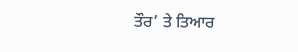ਤੌਰ’ ਤੇ ਤਿਆਰ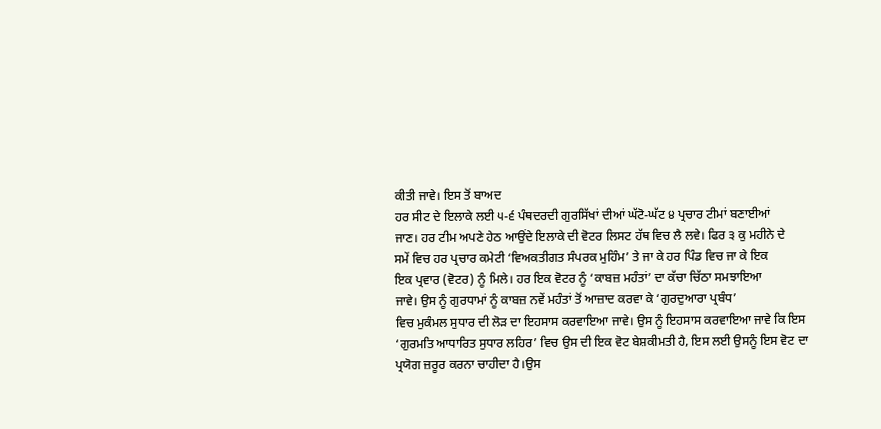ਕੀਤੀ ਜਾਵੇ। ਇਸ ਤੋਂ ਬਾਅਦ
ਹਰ ਸੀਟ ਦੇ ਇਲਾਕੇ ਲਈ ੫-੬ ਪੰਥਦਰਦੀ ਗੁਰਸਿੱਖਾਂ ਦੀਆਂ ਘੱਟੋ-ਘੱਟ ੪ ਪ੍ਰਚਾਰ ਟੀਮਾਂ ਬਣਾਈਆਂ
ਜਾਣ। ਹਰ ਟੀਮ ਅਪਣੇ ਹੇਠ ਆਉਂਦੇ ਇਲਾਕੇ ਦੀ ਵੋਟਰ ਲਿਸਟ ਹੱਥ ਵਿਚ ਲੈ ਲਵੇ। ਫਿਰ ੩ ਕੁ ਮਹੀਨੇ ਦੇ
ਸਮੇਂ ਵਿਚ ਹਰ ਪ੍ਰਚਾਰ ਕਮੇਟੀ ‘ਵਿਅਕਤੀਗਤ ਸੰਪਰਕ ਮੁਹਿੰਮ’ ਤੇ ਜਾ ਕੇ ਹਰ ਪਿੰਡ ਵਿਚ ਜਾ ਕੇ ਇਕ
ਇਕ ਪ੍ਰਵਾਰ (ਵੋਟਰ) ਨੂੰ ਮਿਲੇ। ਹਰ ਇਕ ਵੋਟਰ ਨੂੰ ‘ਕਾਬਜ਼ ਮਹੰਤਾਂ’ ਦਾ ਕੱਚਾ ਚਿੱਠਾ ਸਮਝਾਇਆ
ਜਾਵੇ। ਉਸ ਨੂੰ ਗੁਰਧਾਮਾਂ ਨੂੰ ਕਾਬਜ਼ ਨਵੇਂ ਮਹੰਤਾਂ ਤੋਂ ਆਜ਼ਾਦ ਕਰਵਾ ਕੇ ‘ਗੁਰਦੁਆਰਾ ਪ੍ਰਬੰਧ’
ਵਿਚ ਮੁਕੰਮਲ ਸੁਧਾਰ ਦੀ ਲੋੜ ਦਾ ਇਹਸਾਸ ਕਰਵਾਇਆ ਜਾਵੇ। ਉਸ ਨੂੰ ਇਹਸਾਸ ਕਰਵਾਇਆ ਜਾਵੇ ਕਿ ਇਸ
‘ਗੁਰਮਤਿ ਆਧਾਰਿਤ ਸੁਧਾਰ ਲਹਿਰ’ ਵਿਚ ਉਸ ਦੀ ਇਕ ਵੋਟ ਬੇਸ਼ਕੀਮਤੀ ਹੈ, ਇਸ ਲਈ ਉਸਨੂੰ ਇਸ ਵੋਟ ਦਾ
ਪ੍ਰਯੋਗ ਜ਼ਰੂਰ ਕਰਨਾ ਚਾਹੀਦਾ ਹੈ।ਉਸ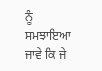ਨੂੰ ਸਮਝਾਇਆ ਜਾਵੇ ਕਿ ਜੇ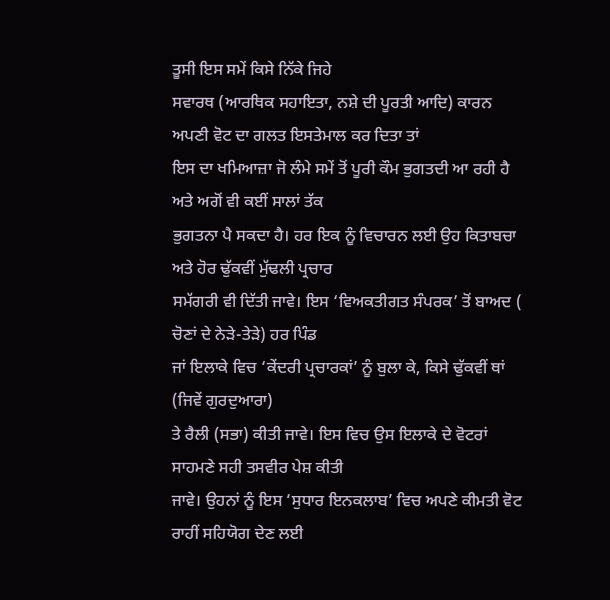ਤੂਸੀ ਇਸ ਸਮੇਂ ਕਿਸੇ ਨਿੱਕੇ ਜਿਹੇ
ਸਵਾਰਥ (ਆਰਥਿਕ ਸਹਾਇਤਾ, ਨਸ਼ੇ ਦੀ ਪੂਰਤੀ ਆਦਿ) ਕਾਰਨ ਅਪਣੀ ਵੋਟ ਦਾ ਗਲਤ ਇਸਤੇਮਾਲ ਕਰ ਦਿਤਾ ਤਾਂ
ਇਸ ਦਾ ਖਮਿਆਜ਼ਾ ਜੋ ਲੰਮੇ ਸਮੇਂ ਤੋਂ ਪੂਰੀ ਕੌਮ ਭੁਗਤਦੀ ਆ ਰਹੀ ਹੈ ਅਤੇ ਅਗੋਂ ਵੀ ਕਈਂ ਸਾਲਾਂ ਤੱਕ
ਭੁਗਤਨਾ ਪੈ ਸਕਦਾ ਹੈ। ਹਰ ਇਕ ਨੂੰ ਵਿਚਾਰਨ ਲਈ ਉਹ ਕਿਤਾਬਚਾ ਅਤੇ ਹੋਰ ਢੁੱਕਵੀਂ ਮੁੱਢਲੀ ਪ੍ਰਚਾਰ
ਸਮੱਗਰੀ ਵੀ ਦਿੱਤੀ ਜਾਵੇ। ਇਸ ‘ਵਿਅਕਤੀਗਤ ਸੰਪਰਕ’ ਤੋਂ ਬਾਅਦ ( ਚੋਣਾਂ ਦੇ ਨੇੜੇ-ਤੇੜੇ) ਹਰ ਪਿੰਡ
ਜਾਂ ਇਲਾਕੇ ਵਿਚ ‘ਕੇਂਦਰੀ ਪ੍ਰਚਾਰਕਾਂ’ ਨੂੰ ਬੁਲਾ ਕੇ, ਕਿਸੇ ਢੁੱਕਵੀਂ ਥਾਂ (ਜਿਵੇਂ ਗੁਰਦੁਆਰਾ)
ਤੇ ਰੈਲੀ (ਸਭਾ) ਕੀਤੀ ਜਾਵੇ। ਇਸ ਵਿਚ ਉਸ ਇਲਾਕੇ ਦੇ ਵੋਟਰਾਂ ਸਾਹਮਣੇ ਸਹੀ ਤਸਵੀਰ ਪੇਸ਼ ਕੀਤੀ
ਜਾਵੇ। ਉਹਨਾਂ ਨੂੰ ਇਸ ‘ਸੁਧਾਰ ਇਨਕਲਾਬ’ ਵਿਚ ਅਪਣੇ ਕੀਮਤੀ ਵੋਟ ਰਾਹੀਂ ਸਹਿਯੋਗ ਦੇਣ ਲਈ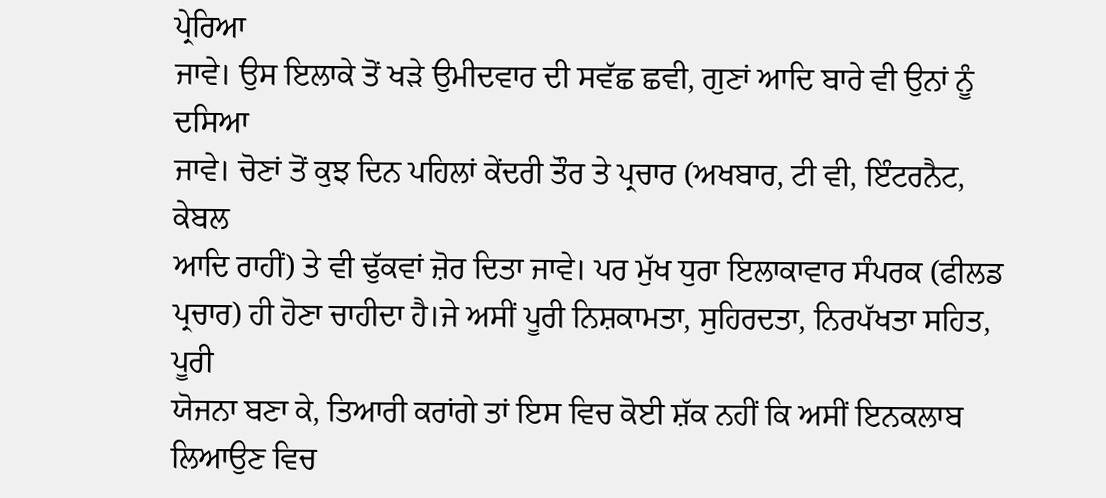ਪ੍ਰੇਰਿਆ
ਜਾਵੇ। ਉਸ ਇਲਾਕੇ ਤੋਂ ਖੜੇ ਉਮੀਦਵਾਰ ਦੀ ਸਵੱਛ ਛਵੀ, ਗੁਣਾਂ ਆਦਿ ਬਾਰੇ ਵੀ ਉਨਾਂ ਨੂੰ ਦਸਿਆ
ਜਾਵੇ। ਚੋਣਾਂ ਤੋਂ ਕੁਝ ਦਿਨ ਪਹਿਲਾਂ ਕੇਂਦਰੀ ਤੌਰ ਤੇ ਪ੍ਰਚਾਰ (ਅਖਬਾਰ, ਟੀ ਵੀ, ਇੰਟਰਨੈਟ, ਕੇਬਲ
ਆਦਿ ਰਾਹੀਂ) ਤੇ ਵੀ ਢੁੱਕਵਾਂ ਜ਼ੋਰ ਦਿਤਾ ਜਾਵੇ। ਪਰ ਮੁੱਖ ਧੁਰਾ ਇਲਾਕਾਵਾਰ ਸੰਪਰਕ (ਫੀਲਡ
ਪ੍ਰਚਾਰ) ਹੀ ਹੋਣਾ ਚਾਹੀਦਾ ਹੈ।ਜੇ ਅਸੀਂ ਪੂਰੀ ਨਿਸ਼ਕਾਮਤਾ, ਸੁਹਿਰਦਤਾ, ਨਿਰਪੱਖਤਾ ਸਹਿਤ, ਪੂਰੀ
ਯੋਜਨਾ ਬਣਾ ਕੇ, ਤਿਆਰੀ ਕਰਾਂਗੇ ਤਾਂ ਇਸ ਵਿਚ ਕੋਈ ਸ਼ੱਕ ਨਹੀਂ ਕਿ ਅਸੀਂ ਇਨਕਲਾਬ ਲਿਆਉਣ ਵਿਚ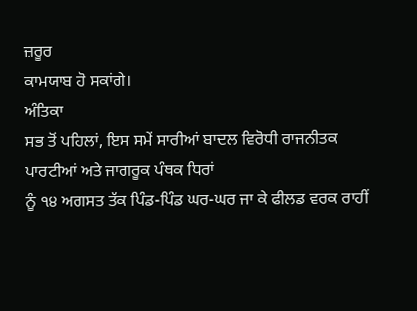ਜ਼ਰੂਰ
ਕਾਮਯਾਬ ਹੋ ਸਕਾਂਗੇ।
ਅੰਤਿਕਾ
ਸਭ ਤੋਂ ਪਹਿਲਾਂ, ਇਸ ਸਮੇਂ ਸਾਰੀਆਂ ਬਾਦਲ ਵਿਰੋਧੀ ਰਾਜਨੀਤਕ ਪਾਰਟੀਆਂ ਅਤੇ ਜਾਗਰੂਕ ਪੰਥਕ ਧਿਰਾਂ
ਨੂੰ ੧੪ ਅਗਸਤ ਤੱਕ ਪਿੰਡ-ਪਿੰਡ ਘਰ-ਘਰ ਜਾ ਕੇ ਫੀਲਡ ਵਰਕ ਰਾਹੀਂ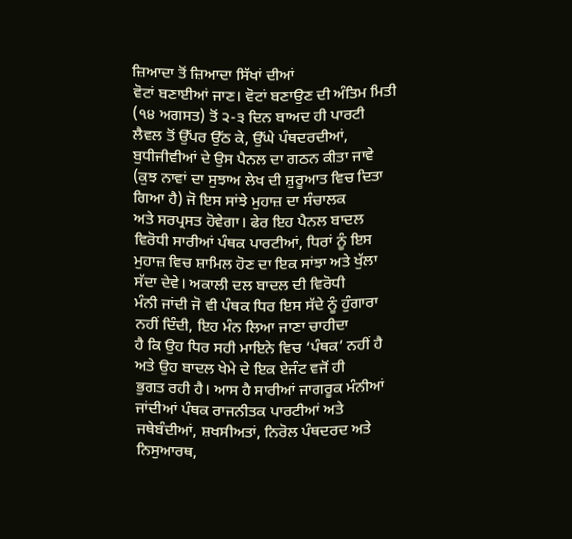ਜ਼ਿਆਦਾ ਤੋਂ ਜ਼ਿਆਦਾ ਸਿੱਖਾਂ ਦੀਆਂ
ਵੋਟਾਂ ਬਣਾਈਆਂ ਜਾਣ। ਵੋਟਾਂ ਬਣਾਉਣ ਦੀ ਅੰਤਿਮ ਮਿਤੀ (੧੪ ਅਗਸਤ) ਤੋਂ ੨-੩ ਦਿਨ ਬਾਅਦ ਹੀ ਪਾਰਟੀ
ਲੈਵਲ ਤੋਂ ਉੱਪਰ ਉੱਠ ਕੇ, ਉੱਘੇ ਪੰਥਦਰਦੀਆਂ, ਬੁਧੀਜੀਵੀਆਂ ਦੇ ਉਸ ਪੈਨਲ ਦਾ ਗਠਨ ਕੀਤਾ ਜਾਵੇ
(ਕੁਝ ਨਾਵਾਂ ਦਾ ਸੁਝਾਅ ਲੇਖ ਦੀ ਸ਼ੁਰੂਆਤ ਵਿਚ ਦਿਤਾ ਗਿਆ ਹੈ) ਜੋ ਇਸ ਸਾਂਝੇ ਮੁਹਾਜ਼ ਦਾ ਸੰਚਾਲਕ
ਅਤੇ ਸਰਪ੍ਰਸਤ ਹੋਵੇਗਾ। ਫੇਰ ਇਹ ਪੈਨਲ ਬਾਦਲ ਵਿਰੋਧੀ ਸਾਰੀਆਂ ਪੰਥਕ ਪਾਰਟੀਆਂ, ਧਿਰਾਂ ਨੂੰ ਇਸ
ਮੁਹਾਜ਼ ਵਿਚ ਸ਼ਾਮਿਲ ਹੋਣ ਦਾ ਇਕ ਸਾਂਝਾ ਅਤੇ ਖੁੱਲਾ ਸੱਦਾ ਦੇਵੇ। ਅਕਾਲੀ ਦਲ ਬਾਦਲ ਦੀ ਵਿਰੋਧੀ
ਮੰਨੀ ਜਾਂਦੀ ਜੋ ਵੀ ਪੰਥਕ ਧਿਰ ਇਸ ਸੱਦੇ ਨੂੰ ਹੁੰਗਾਰਾ ਨਹੀਂ ਦਿੰਦੀ, ਇਹ ਮੰਨ ਲਿਆ ਜਾਣਾ ਚਾਹੀਦਾ
ਹੈ ਕਿ ਉਹ ਧਿਰ ਸਹੀ ਮਾਇਨੇ ਵਿਚ ‘ਪੰਥਕ’ ਨਹੀਂ ਹੈ ਅਤੇ ਉਹ ਬਾਦਲ ਖੇਮੇ ਦੇ ਇਕ ਏਜੰਟ ਵਜੋਂ ਹੀ
ਭੁਗਤ ਰਹੀ ਹੈ। ਆਸ ਹੈ ਸਾਰੀਆਂ ਜਾਗਰੂਕ ਮੰਨੀਆਂ ਜਾਂਦੀਆਂ ਪੰਥਕ ਰਾਜਨੀਤਕ ਪਾਰਟੀਆਂ ਅਤੇ
ਜਥੇਬੰਦੀਆਂ, ਸ਼ਖਸੀਅਤਾਂ, ਨਿਰੋਲ ਪੰਥਦਰਦ ਅਤੇ ਨਿਸੁਆਰਥ,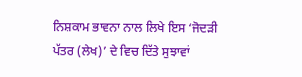ਨਿਸ਼ਕਾਮ ਭਾਵਨਾ ਨਾਲ ਲਿਖੇ ਇਸ ‘ਜੋਦੜੀ
ਪੱਤਰ (ਲੇਖ)’ ਦੇ ਵਿਚ ਦਿੱਤੇ ਸੁਝਾਵਾਂ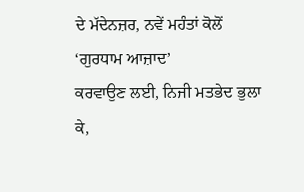ਦੇ ਮੱਦੇਨਜ਼ਰ, ਨਵੇਂ ਮਹੰਤਾਂ ਕੋਲੋਂ ‘ਗੁਰਧਾਮ ਆਜ਼ਾਦ’
ਕਰਵਾਉਣ ਲਈ, ਨਿਜੀ ਮਤਭੇਦ ਭੁਲਾ ਕੇ,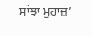ਸਾਂਝਾ ਮੁਹਾਜ਼’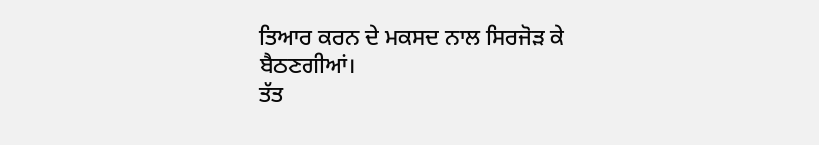ਤਿਆਰ ਕਰਨ ਦੇ ਮਕਸਦ ਨਾਲ ਸਿਰਜੋੜ ਕੇ
ਬੈਠਣਗੀਆਂ।
ਤੱਤ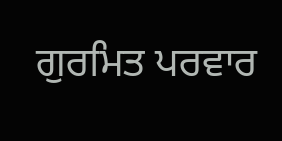ਗੁਰਮਿਤ ਪਰਵਾਰ